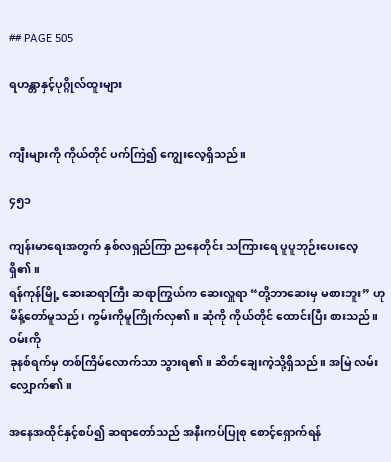## PAGE 505

ရဟန္တာနှင့်ပုဂ္ဂိုလ်ထူးများ


ကျီးများကို ကိုယ်တိုင် ပက်ကြဲ၍ ကျွေးလေ့ရှိသည်။

၄၅၁

ကျန်းမာရေးအတွက် နှစ်လရှည်ကြာ ညနေတိုင်း သကြားရေ ပူပူဘုဉ်းပေးလေ့ရှိ၏။
ရန်ကုန်မြို့ ဆေးဆရာကြီး ဆရာကြွယ်က ဆေးလှူရာ “တို့ဘာဆေးမှ မစားဘူး” ဟု
မိန့်တော်မူသည်၊ ကွမ်းကိုမူကြိုက်လှ၏။ ဆုံကို ကိုယ်တိုင် ထောင်းပြီး စားသည်။ ဝမ်းကို
ခုနစ်ရက်မှ တစ်ကြိမ်လောက်သာ သွားရ၏။ ဆိတ်ချေးကဲ့သို့ရှိသည်။ အမြဲ လမ်းလျှောက်၏။

အနေအထိုင်နှင့်စပ်၍ ဆရာတော်သည် အနီးကပ်ပြုစု စောင့်ရှောက်ရန်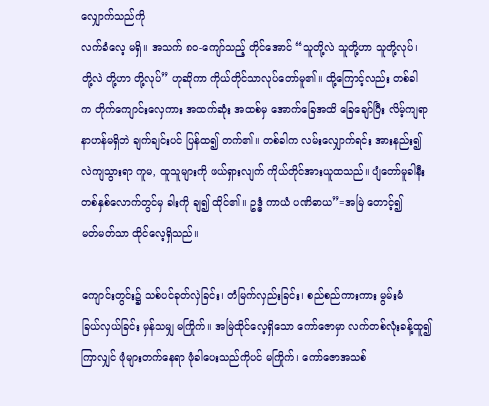လျှောက်သည်ကို
လက်ခံလေ့ မရှိ။ အသက် ၈၀-ကျော်သည့် တိုင်အောင် “သူတို့လဲ သူတို့ဟာ သူတို့လုပ်၊
တို့လဲ တို့ဟာ တို့လုပ်” ဟုဆိုကာ ကိုယ်တိုင်သာလုပ်တော်မူ၏။ ထို့ကြောင့်လည်း တစ်ခါ
က တိုက်ကျောင်းလှေကား အထက်ဆုံး အထစ်မှ အောက်ခြေအထိ ခြေချော်ပြီး လိမ့်ကျရာ
နာဟန်မရှိဘဲ ချက်ချင်းပင် ပြန်ထ၍ တက်၏။ တစ်ခါက လမ်းလျှောက်ရင်း အားနည်း၍
လဲကျသွားရာ ကူမ, ထူသူများကို ဖယ်ရှားလျက် ကိုယ်တိုင်အားယူထသည်။ ပျံတော်မူခါနီး
တစ်နှစ်လောက်တွင်မှ ခါးကို ချ၍ ထိုင်၏။ ဥဒ္ဓံ ကာယံ ပဏိဓာယ”=အမြဲ တောင့်၍
မတ်မတ်သာ ထိုင်လေ့ရှိသည်။

ကျောင်းတွင်း၌ သစ်ပင်ခုတ်လှဲခြင်း၊ တံမြက်လှည်းခြင်း၊ စည်စည်ကားကား မွမ်းမံ
ခြယ်လှယ်ခြင်း မှန်သမျှ မကြိုက်။ အမြဲထိုင်လေ့ရှိသော ကော်ဇောမှာ လက်တစ်လုံးခန့်ထူ၍
ကြာလျှင် ဖုံများတက်နေရာ ဖုံခါပေးသည်ကိုပင် မကြိုက်၊ ကော်ဇောအသစ်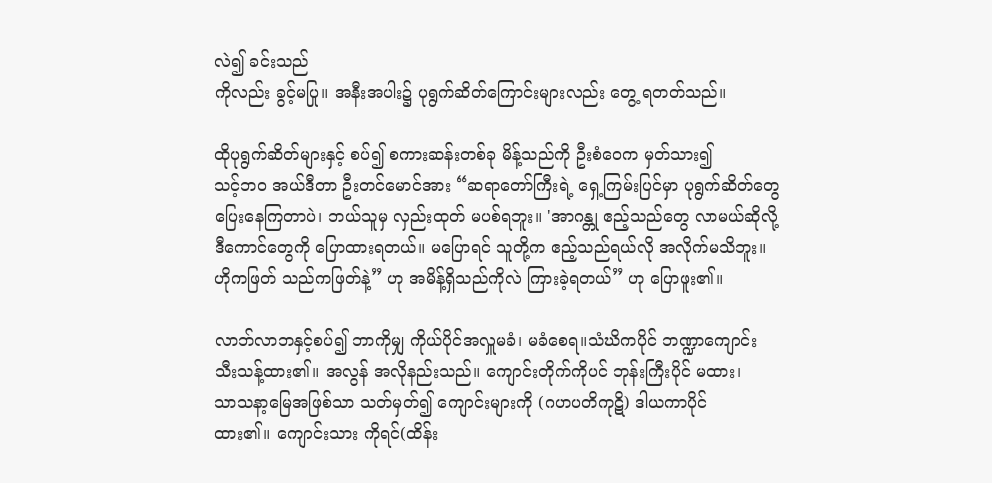လဲ၍ ခင်းသည်
ကိုလည်း ခွင့်မပြု။ အနီးအပါး၌ ပုရွက်ဆိတ်ကြောင်းများလည်း တွေ့ ရတတ်သည်။

ထိုပုရွက်ဆိတ်များနှင့် စပ်၍ စကားဆန်းတစ်ခု မိန့်သည်ကို ဦးစံဝေက မှတ်သား၍
သင့်ဘဝ အယ်ဒီတာ ဦးတင်မောင်အား “ဆရာတော်ကြီးရဲ့ ရှေ့ကြမ်းပြင်မှာ ပုရွက်ဆိတ်တွေ
ပြေးနေကြတာပဲ၊ ဘယ်သူမှ လှည်းထုတ် မပစ်ရဘူး။ 'အာဂန္တု ဧည့်သည်တွေ လာမယ်ဆိုလို့
ဒီကောင်တွေကို ပြောထားရတယ်။ မပြောရင် သူတို့က ဧည့်သည်ရယ်လို အလိုက်မသိဘူး။
ဟိုကဖြတ် သည်ကဖြတ်နဲ့” ဟု အမိန့်ရှိသည်ကိုလဲ ကြားခဲ့ရတယ်” ဟု ပြောဖူး၏။

လာဘ်လာဘနှင့်စပ်၍ ဘာကိုမျှ ကိုယ်ပိုင်အလှူမခံ၊ မခံစေရ။သံဃိကပိုင် ဘဏ္ဍာကျောင်း
သီးသန့်ထား၏။ အလွန် အလိုနည်းသည်။ ကျောင်းတိုက်ကိုပင် ဘုန်းကြီးပိုင် မထား၊
သာသနာ့မြေအဖြစ်သာ သတ်မှတ်၍ ကျောင်းများကို (ဂဟပတိကုဋိ) ဒါယကာပိုင်
ထား၏။ ကျောင်းသား ကိုရင်(ထိန်း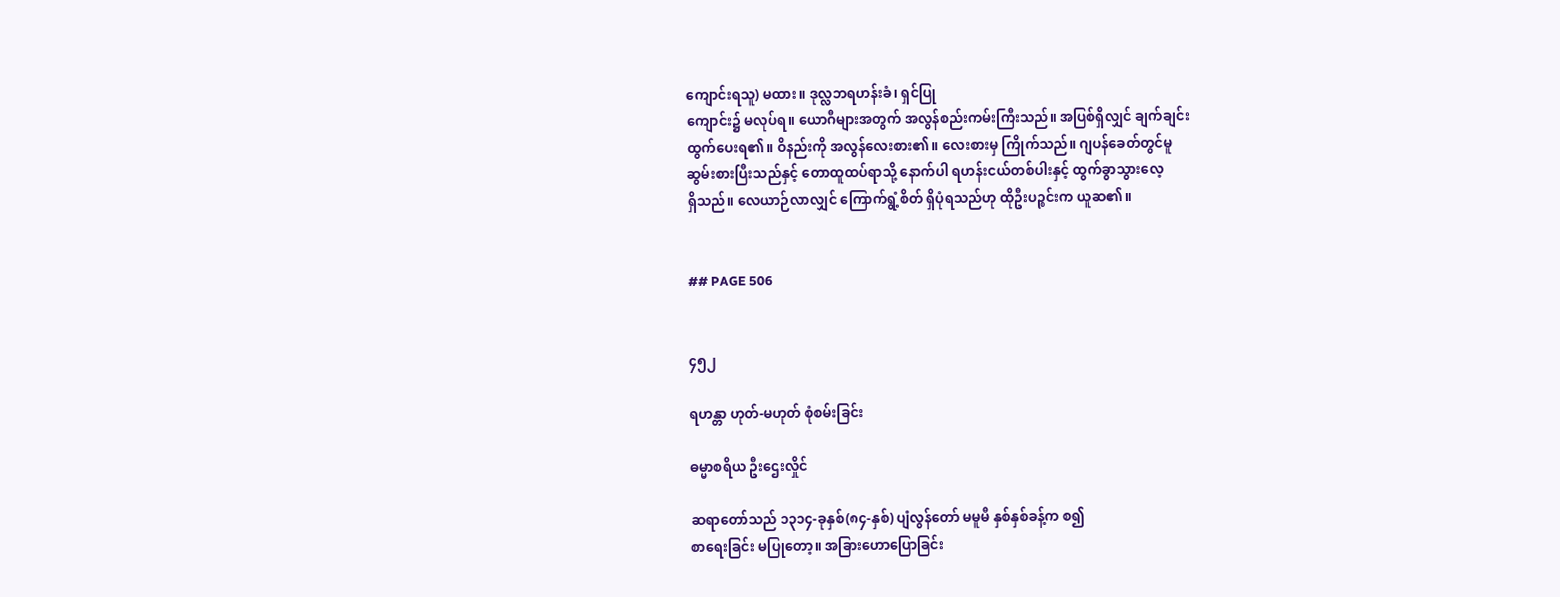ကျောင်းရသူ) မထား။ ဒုလ္လဘရဟန်းခံ၊ ရှင်ပြု
ကျောင်း၌ မလုပ်ရ။ ယောဂီများအတွက် အလွန်စည်းကမ်းကြီးသည်။ အပြစ်ရှိလျှင် ချက်ချင်း
ထွက်ပေးရ၏။ ဝိနည်းကို အလွန်လေးစား၏။ လေးစားမှ ကြိုက်သည်။ ဂျပန်ခေတ်တွင်မူ
ဆွမ်းစားပြီးသည်နှင့် တောထူထပ်ရာသို့ နောက်ပါ ရဟန်းငယ်တစ်ပါးနှင့် ထွက်ခွာသွားလေ့
ရှိသည်။ လေယာဉ်လာလျှင် ကြောက်ရွံ့စိတ် ရှိပုံရသည်ဟု ထိုဦးပဉ္စင်းက ယူဆ၏။


## PAGE 506


၄၅၂

ရဟန္တာ ဟုတ်-မဟုတ် စုံစမ်းခြင်း

ဓမ္မာစရိယ ဦးဌေးလှိုင်

ဆရာတော်သည် ၁၃၁၄-ခုနှစ်(၈၄-နှစ်) ပျံလွန်တော် မမူမီ နှစ်နှစ်ခန့်က စ၍
စာရေးခြင်း မပြုတော့။ အခြားဟောပြောခြင်း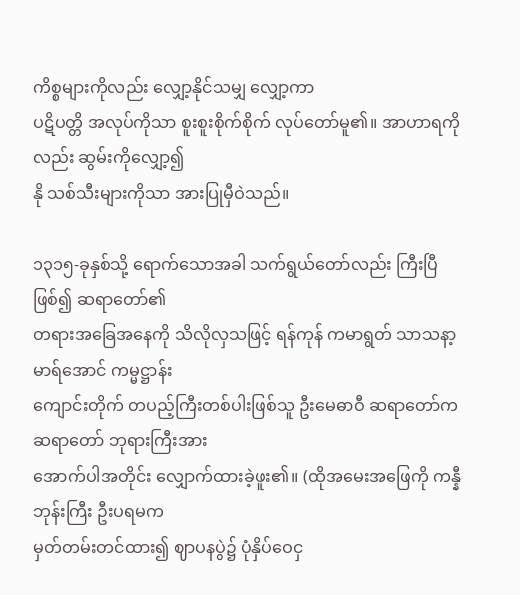ကိစ္စများကိုလည်း လျှော့နိုင်သမျှ လျှော့ကာ
ပဋိပတ္တိ အလုပ်ကိုသာ စူးစူးစိုက်စိုက် လုပ်တော်မူ၏။ အာဟာရကိုလည်း ဆွမ်းကိုလျှော့၍
နို သစ်သီးများကိုသာ အားပြုမှီဝဲသည်။

၁၃၁၅-ခုနှစ်သို့ ရောက်သောအခါ သက်ရွယ်တော်လည်း ကြီးပြီဖြစ်၍ ဆရာတော်၏
တရားအခြေအနေကို သိလိုလှသဖြင့် ရန်ကုန် ကမာရွတ် သာသနာ့မာရ်အောင် ကမ္မဋ္ဌာန်း
ကျောင်းတိုက် တပည့်ကြီးတစ်ပါးဖြစ်သူ ဦးမေဓာဝီ ဆရာတော်က ဆရာတော် ဘုရားကြီးအား
အောက်ပါအတိုင်း လျှောက်ထားခဲ့ဖူး၏။ (ထိုအမေးအဖြေကို ကန္နီဘုန်းကြီး ဦးပရမက
မှတ်တမ်းတင်ထား၍ ဈာပနပွဲ၌ ပုံနှိပ်ဝေငှ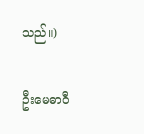သည်။)

ဦးမေဓာဝီ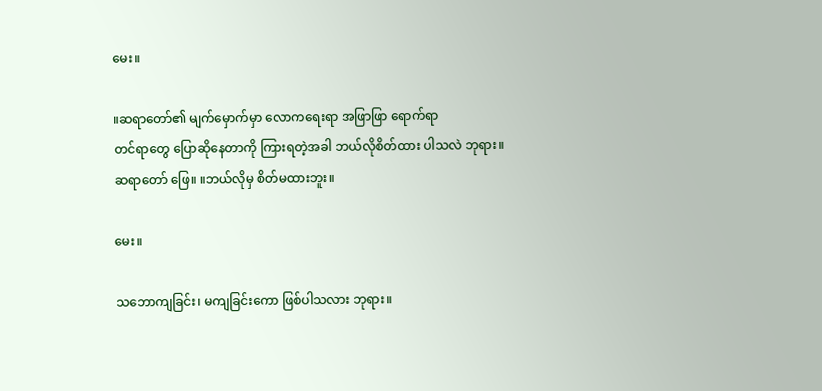မေး။

။ဆရာတော်၏ မျက်မှောက်မှာ လောကရေးရာ အဖြာဖြာ ရောက်ရာ
တင်ရာတွေ ပြောဆိုနေတာကို ကြားရတဲ့အခါ ဘယ်လိုစိတ်ထား ပါသလဲ ဘုရား။
ဆရာတော် ဖြေ။ ။ဘယ်လိုမှ စိတ်မထားဘူး။

မေး။

သဘောကျခြင်း၊ မကျခြင်းကော ဖြစ်ပါသလား ဘုရား။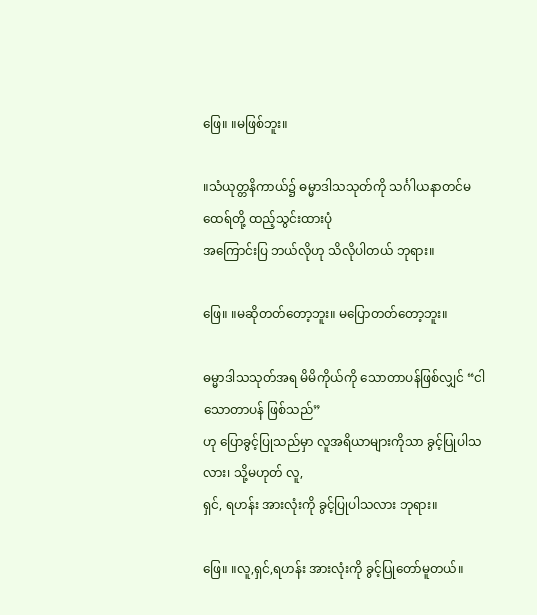ဖြေ။ ။မဖြစ်ဘူး။

။သံယုတ္တနိကာယ်၌ ဓမ္မာဒါသသုတ်ကို သင်္ဂါယနာတင်မထေရ်တို့ ထည့်သွင်းထားပုံ
အကြောင်းပြ ဘယ်လိုဟု သိလိုပါတယ် ဘုရား။

ဖြေ။ ။မဆိုတတ်တော့ဘူး။ မပြောတတ်တော့ဘူး။

ဓမ္မာဒါသသုတ်အရ မိမိကိုယ်ကို သောတာပန်ဖြစ်လျှင် “ငါသောတာပန် ဖြစ်သည်”
ဟု ပြောခွင့်ပြုသည်မှာ လူအရိယာများကိုသာ ခွင့်ပြုပါသလား၊ သို့မဟုတ် လူ,
ရှင်, ရဟန်း အားလုံးကို ခွင့်ပြုပါသလား ဘုရား။

ဖြေ။ ။လူ,ရှင်,ရဟန်း အားလုံးကို ခွင့်ပြုတော်မူတယ်။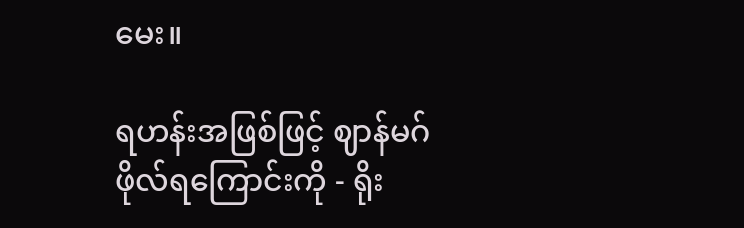မေး။

ရဟန်းအဖြစ်ဖြင့် ဈာန်မဂ်ဖိုလ်ရကြောင်းကို - ရိုး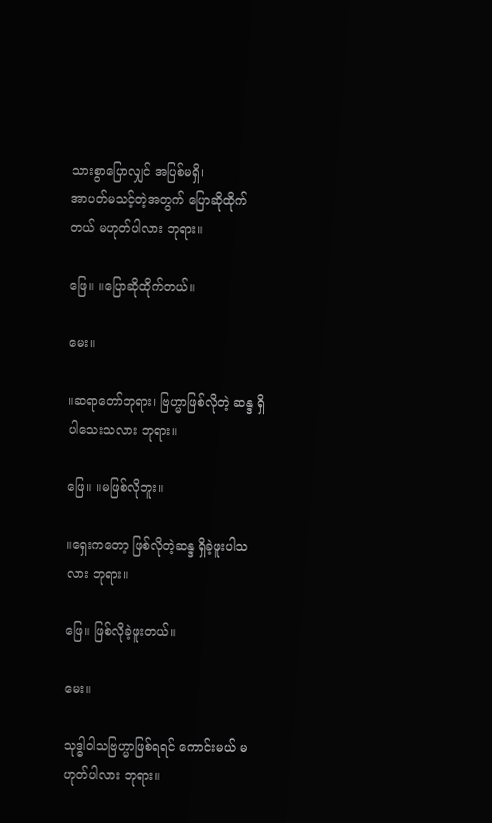သားစွာပြောလျှင် အပြစ်မရှိ၊
အာပတ်မသင့်တဲ့အတွက် ပြောဆိုထိုက်တယ် မဟုတ်ပါလား ဘုရား။

ဖြေ။ ။ပြောဆိုထိုက်တယ်။

မေး။

။ဆရာတော်ဘုရား၊ ဗြဟ္မာဖြစ်လိုတဲ့ ဆန္ဒ ရှိပါသေးသလား ဘုရား။

ဖြေ။ ။မဖြစ်လိုဘူး။

။ရှေးကတော့ ဖြစ်လိုတဲ့ဆန္ဒ ရှိခဲ့ဖူးပါသလား ဘုရား။

ဖြေ။ ဖြစ်လိုခဲ့ဖူးတယ်။

မေး။

သုဒ္ဓါဝါသဗြဟ္မာဖြစ်ရရင် ကောင်းမယ် မဟုတ်ပါလား ဘုရား။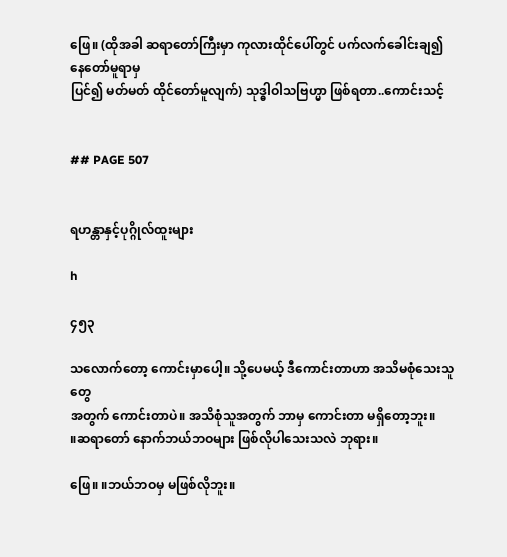ဖြေ။ (ထိုအခါ ဆရာတော်ကြီးမှာ ကုလားထိုင်ပေါ်တွင် ပက်လက်ခေါင်းချ၍ နေတော်မူရာမှ
ပြင်၍ မတ်မတ် ထိုင်တော်မူလျက်) သုဒ္ဓါဝါသဗြဟ္မာ ဖြစ်ရတာ..ကောင်းသင့်


## PAGE 507


ရဟန္တာနှင့်ပုဂ္ဂိုလ်ထူးများ

h

၄၅၃

သလောက်တော့ ကောင်းမှာပေါ့။ သို့ပေမယ့် ဒီကောင်းတာဟာ အသိမစုံသေးသူတွေ
အတွက် ကောင်းတာပဲ။ အသိစုံသူအတွက် ဘာမှ ကောင်းတာ မရှိတော့ဘူး။
။ဆရာတော် နောက်ဘယ်ဘဝများ ဖြစ်လိုပါသေးသလဲ ဘုရား။

ဖြေ။ ။ဘယ်ဘဝမှ မဖြစ်လိုဘူး။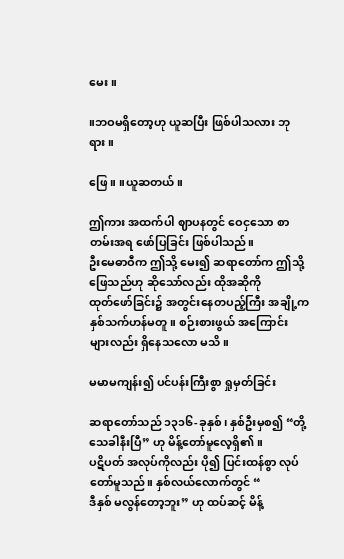မေး။

။ဘဝမရှိတော့ဟု ယူဆပြီး ဖြစ်ပါသလား ဘုရား။

ဖြေ။ ။ယူဆတယ်။

ဤကား အထက်ပါ ဈာပနတွင် ဝေငှသော စာတမ်းအရ ဖော်ပြခြင်း ဖြစ်ပါသည်။
ဦးမေဓာဝီက ဤသို့ မေး၍ ဆရာတော်က ဤသို့ ဖြေသည်ဟု ဆိုသော်လည်း ထိုအဆိုကို
ထုတ်ဖော်ခြင်း၌ အတွင်းနေတပည့်ကြီး အချို့က နှစ်သက်ဟန်မတူ။ စဉ်းစားဖွယ် အကြောင်း
များလည်း ရှိနေသလော မသိ။

မမာမကျန်း၍ ပင်ပန်းကြီးစွာ ရှုမှတ်ခြင်း

ဆရာတော်သည် ၁၃၁၆-ခုနှစ်၊ နှစ်ဦးမှစ၍ “တို့ သေခါနီးပြီ” ဟု မိန့်တော်မူလေ့ရှိ၏။
ပဋိပတ် အလုပ်ကိုလည်း ပို၍ ပြင်းထန်စွာ လုပ်တော်မူသည်။ နှစ်လယ်လောက်တွင် “
ဒီနှစ် မလွန်တော့ဘူး” ဟု ထပ်ဆင့် မိန့်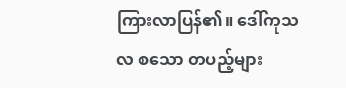ကြားလာပြန်၏။ ဒေါ်ကုသလ စသော တပည့်များ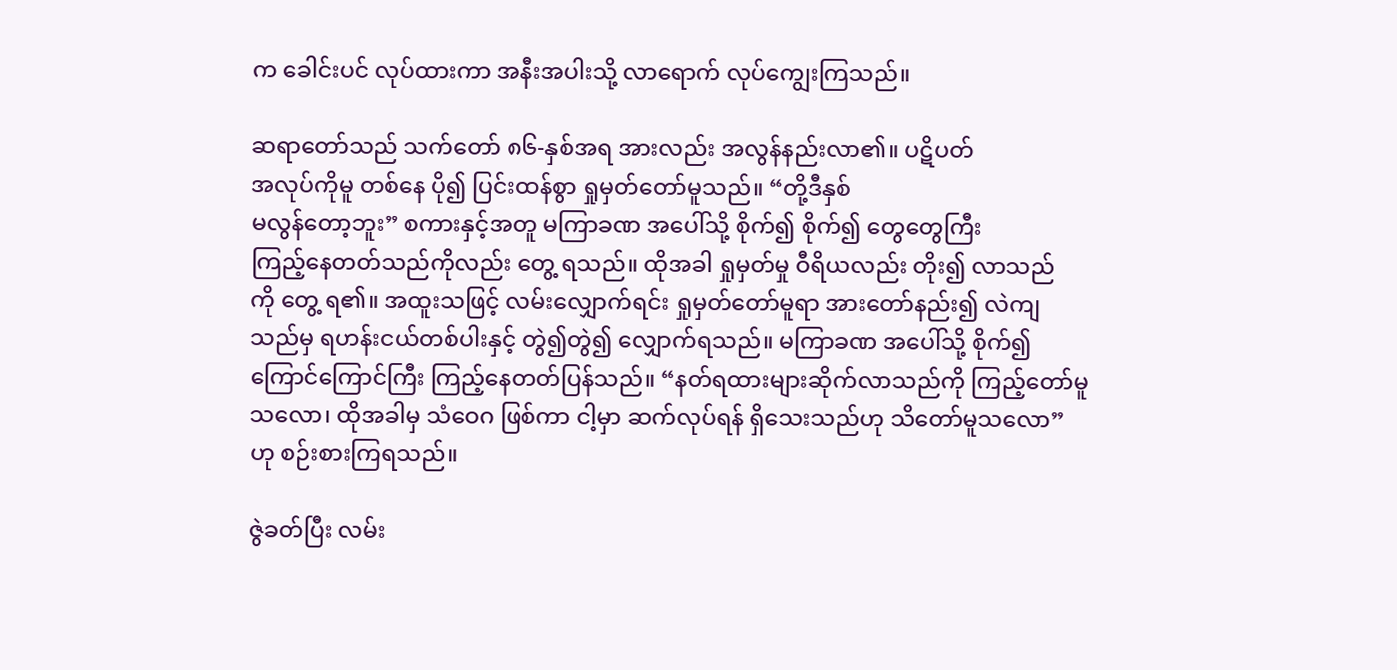က ခေါင်းပင် လုပ်ထားကာ အနီးအပါးသို့ လာရောက် လုပ်ကျွေးကြသည်။

ဆရာတော်သည် သက်တော် ၈၆-နှစ်အရ အားလည်း အလွန်နည်းလာ၏။ ပဋိပတ်
အလုပ်ကိုမူ တစ်နေ ပို၍ ပြင်းထန်စွာ ရှုမှတ်တော်မူသည်။ “တို့ဒီနှစ်
မလွန်တော့ဘူး” စကားနှင့်အတူ မကြာခဏ အပေါ်သို့ စိုက်၍ စိုက်၍ တွေတွေကြီး
ကြည့်နေတတ်သည်ကိုလည်း တွေ့ ရသည်။ ထိုအခါ ရှုမှတ်မှု ဝီရိယလည်း တိုး၍ လာသည်
ကို တွေ့ ရ၏။ အထူးသဖြင့် လမ်းလျှောက်ရင်း ရှုမှတ်တော်မူရာ အားတော်နည်း၍ လဲကျ
သည်မှ ရဟန်းငယ်တစ်ပါးနှင့် တွဲ၍တွဲ၍ လျှောက်ရသည်။ မကြာခဏ အပေါ်သို့ စိုက်၍
ကြောင်ကြောင်ကြီး ကြည့်နေတတ်ပြန်သည်။ “နတ်ရထားများဆိုက်လာသည်ကို ကြည့်တော်မူ
သလော၊ ထိုအခါမှ သံဝေဂ ဖြစ်ကာ ငါ့မှာ ဆက်လုပ်ရန် ရှိသေးသည်ဟု သိတော်မူသလော”
ဟု စဉ်းစားကြရသည်။

ဇွဲခတ်ပြီး လမ်း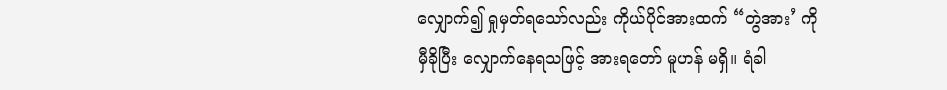လျှောက်၍ ရှုမှတ်ရသော်လည်း ကိုယ်ပိုင်အားထက် “တွဲအား’ ကို
မှီခိုပြီး လျှောက်နေရသဖြင့် အားရတော် မူဟန် မရှိ။ ရံခါ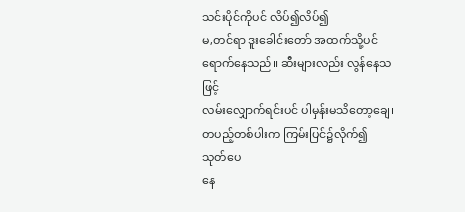သင်းပိုင်ကိုပင် လိပ်၍လိပ်၍
မ,တင်ရာ ဒူးခေါင်းတော် အထက်သို့ပင် ရောက်နေသည်။ ဆီးများလည်း လွန်နေသဖြင့်
လမ်းလျှောက်ရင်းပင် ပါမှန်းမသိတော့ချေ၊ တပည့်တစ်ပါးက ကြမ်းပြင်၌လိုက်၍ သုတ်ပေ
နေ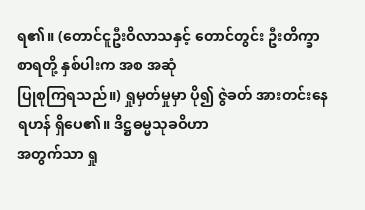ရ၏။ (တောင်ငူဦးဝိလာသနှင့် တောင်တွင်း ဦးတိက္ခာစာရတို့ နှစ်ပါးက အစ အဆုံ
ပြုစုကြရသည်။) ရှုမှတ်မှုမှာ ပို၍ ဇွဲခတ် အားတင်းနေရဟန် ရှိပေ၏။ ဒိဋ္ဌဓမ္မသုခဝိဟာ
အတွက်သာ ရှု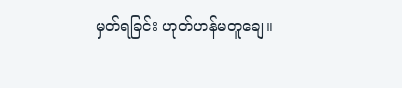မှတ်ရခြင်း ဟုတ်ဟန်မတူချေ။